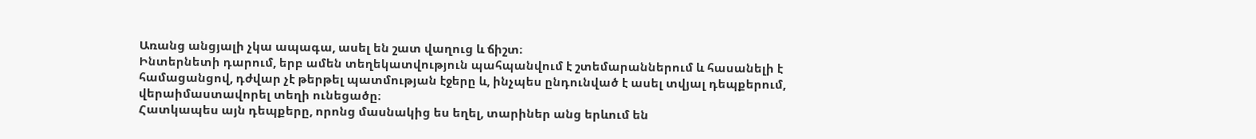Առանց անցյալի չկա ապագա, ասել են շատ վաղուց և ճիշտ։
Ինտերնետի դարում, երբ ամեն տեղեկատվություն պահպանվում է շտեմարաններում և հասանելի է համացանցով, դժվար չէ թերթել պատմության էջերը և, ինչպես ընդունված է ասել տվյալ դեպքերում, վերաիմաստավորել տեղի ունեցածը։
Հատկապես այն դեպքերը, որոնց մասնակից ես եղել, տարիներ անց երևում են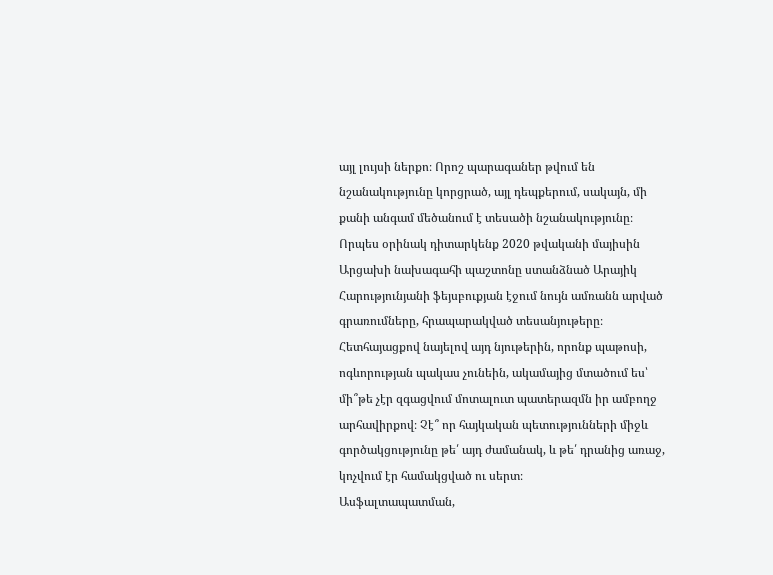այլ լույսի ներքո։ Որոշ պարագաներ թվում են նշանակությունը կորցրած, այլ դեպքերում, սակայն, մի քանի անգամ մեծանում է տեսածի նշանակությունը։
Որպես օրինակ դիտարկենք 2020 թվականի մայիսին Արցախի նախագահի պաշտոնը ստանձնած Արայիկ Հարությունյանի ֆեյսբուքյան էջում նույն ամռանն արված գրառումները, հրապարակված տեսանյութերը։ Հետհայացքով նայելով այդ նյութերին, որոնք պաթոսի, ոգևորության պակաս չունեին, ակամայից մտածում ես՝ մի՞թե չէր զգացվում մոտալուտ պատերազմն իր ամբողջ արհավիրքով։ Չէ՞ որ հայկական պետությունների միջև գործակցությունը թե՛ այդ ժամանակ, և թե՛ դրանից առաջ, կոչվում էր համակցված ու սերտ։
Ասֆալտապատման,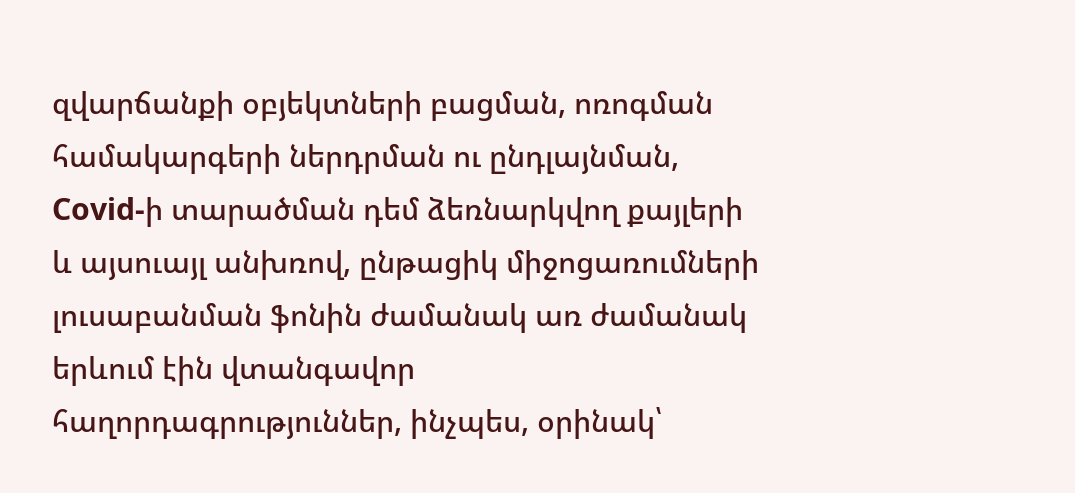զվարճանքի օբյեկտների բացման, ոռոգման համակարգերի ներդրման ու ընդլայնման, Covid-ի տարածման դեմ ձեռնարկվող քայլերի և այսուայլ անխռով, ընթացիկ միջոցառումների լուսաբանման ֆոնին ժամանակ առ ժամանակ երևում էին վտանգավոր հաղորդագրություններ, ինչպես, օրինակ՝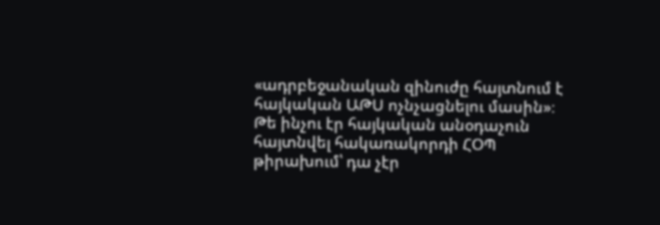«ադրբեջանական զինուժը հայտնում է հայկական ԱԹՍ ոչնչացնելու մասին»։ Թե ինչու էր հայկական անօդաչուն հայտնվել հակառակորդի ՀՕՊ թիրախում՝ դա չէր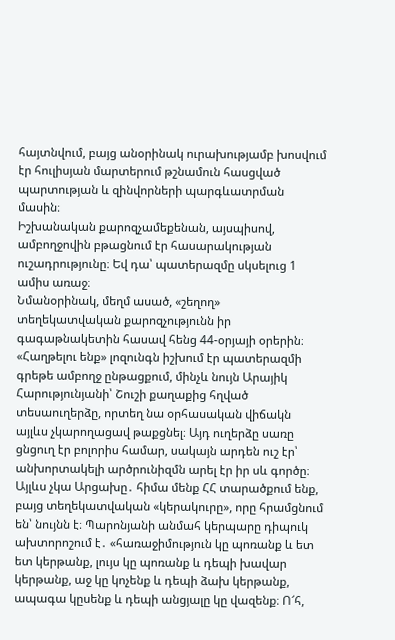հայտնվում, բայց անօրինակ ուրախությամբ խոսվում էր հուլիսյան մարտերում թշնամուն հասցված պարտության և զինվորների պարգևատրման մասին։
Իշխանական քարոզչամեքենան, այսպիսով, ամբողջովին բթացնում էր հասարակության ուշադրությունը։ Եվ դա՝ պատերազմը սկսելուց 1 ամիս առաջ։
Նմանօրինակ, մեղմ ասած, «շեղող» տեղեկատվական քարոզչությունն իր գագաթնակետին հասավ հենց 44-օրյայի օրերին։ «Հաղթելու ենք» լոզունգն իշխում էր պատերազմի գրեթե ամբողջ ընթացքում, մինչև նույն Արայիկ Հարությունյանի՝ Շուշի քաղաքից հղված տեսաուղերձը, որտեղ նա օրհասական վիճակն այլևս չկարողացավ թաքցնել։ Այդ ուղերձը սառը ցնցուղ էր բոլորիս համար, սակայն արդեն ուշ էր՝ անխորտակելի արծրունիզմն արել էր իր սև գործը։
Այլևս չկա Արցախը․ հիմա մենք ՀՀ տարածքում ենք, բայց տեղեկատվական «կերակուրը», որը հրամցնում են՝ նույնն է։ Պարոնյանի անմահ կերպարը դիպուկ ախտորոշում է․ «հառաջիմություն կը պոռանք և ետ ետ կերթանք, լույս կը պոռանք և դեպի խավար կերթանք, աջ կը կոչենք և դեպի ձախ կերթանք, ապագա կըսենք և դեպի անցյալը կը վազենք։ Ո՜հ,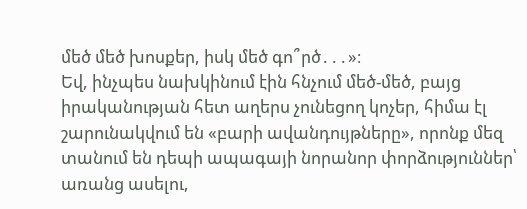մեծ մեծ խոսքեր, իսկ մեծ գո՞րծ․․․»։
Եվ, ինչպես նախկինում էին հնչում մեծ-մեծ, բայց իրականության հետ աղերս չունեցող կոչեր, հիմա էլ շարունակվում են «բարի ավանդույթները», որոնք մեզ տանում են դեպի ապագայի նորանոր փորձություններ՝ առանց ասելու,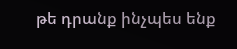թե դրանք ինչպես ենք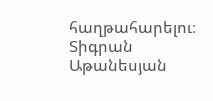հաղթահարելու։
Տիգրան Աթանեսյան